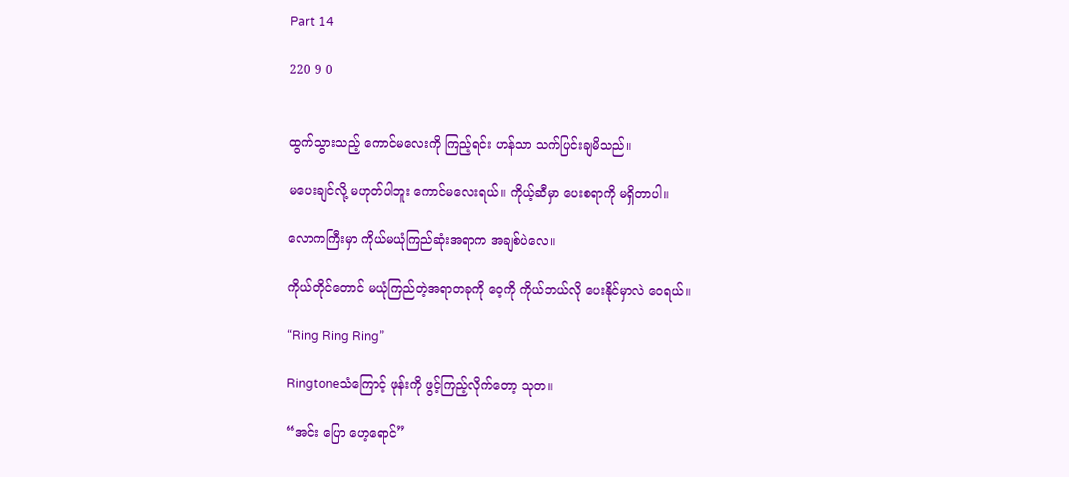Part 14

220 9 0


ထွက်သွားသည့် ကောင်မလေးကို ကြည့်ရင်း ဟန်သာ သက်ပြင်းချမိသည်။

မပေးချင်လို့ မဟုတ်ပါဘူး ကောင်မလေးရယ်။ ကိုယ့်ဆီမှာ ပေးစရာကို မရှိတာပါ။

လောကကြီးမှာ ကိုယ်မယုံကြည်ဆုံးအရာက အချစ်ပဲလေ။

ကိုယ်တိုင်တောင် မယုံကြည်တဲ့အရာတခုကို ဝေ့ကို ကိုယ်ဘယ်လို ပေးနိုင်မှာလဲ ဝေရယ်။

“Ring Ring Ring”

Ringtoneသံကြောင့် ဖုန်းကို ဖွင့်ကြည့်လိုက်တော့ သုတ။

“အင်း ပြော ဟေ့ရောင်”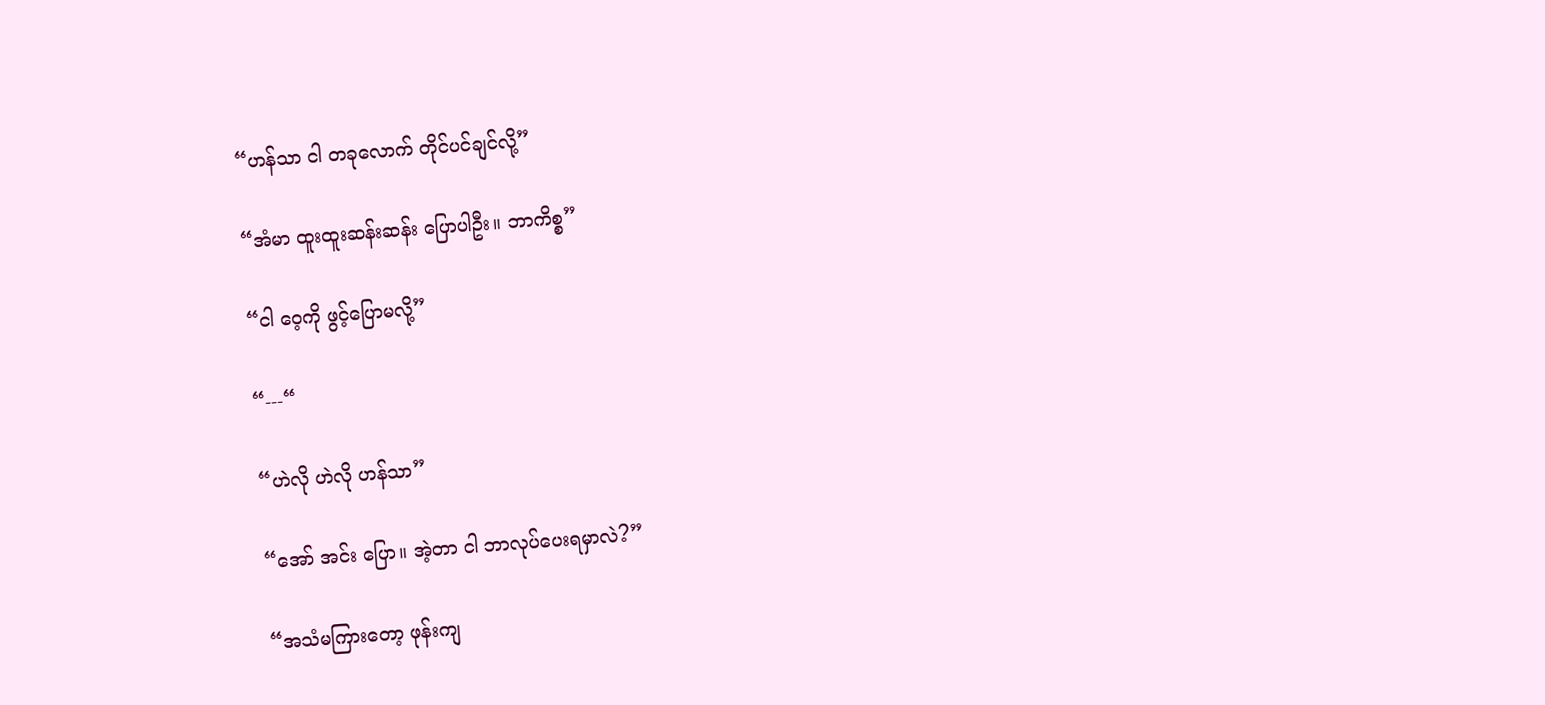“ဟန်သာ ငါ တခုလောက် တိုင်ပင်ချင်လို့”

“အံမာ ထူးထူးဆန်းဆန်း ပြောပါဦး။ ဘာကိစ္စ”

“ငါ ဝေ့ကို ဖွင့်ပြောမလို့”

“---“

“ဟဲလို ဟဲလို ဟန်သာ”

“အော် အင်း ပြော။ အဲ့တာ ငါ ဘာလုပ်ပေးရမှာလဲ?”

“အသံမကြားတော့ ဖုန်းကျ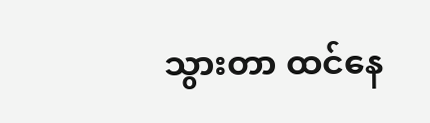သွားတာ ထင်နေ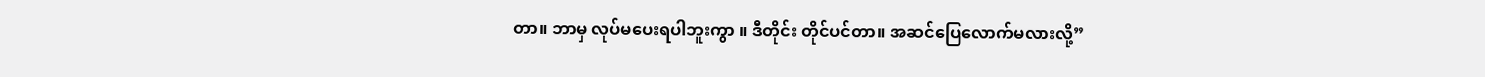တာ။ ဘာမှ လုပ်မပေးရပါဘူးကွာ ။ ဒီတိုင်း တိုင်ပင်တာ။ အဆင်ပြေလောက်မလားလို့”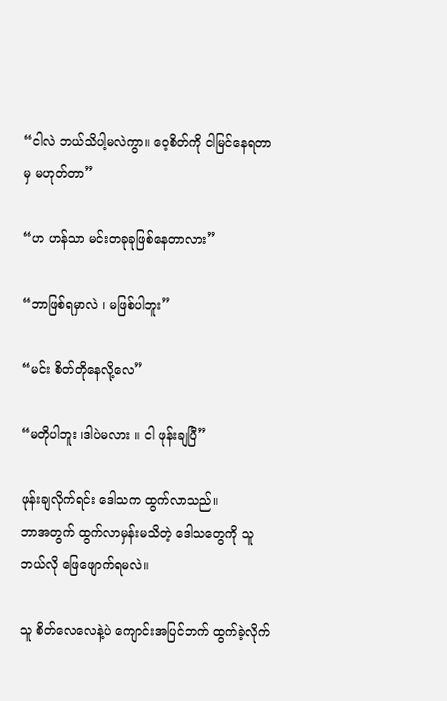“ငါလဲ ဘယ်သိပါ့မလဲကွာ။ ဝေ့စိတ်ကို ငါမြင်နေရတာမှ မဟုတ်တာ”

“ဟ ဟန်သာ မင်းတခုခုဖြစ်နေတာလား”

“ဘာဖြစ်ရမှာလဲ ၊ မဖြစ်ပါဘူး”

“မင်း စိတ်တိုနေလို့လေ”

“မတိုပါဘူး ၊ဒါပဲမလား ။ ငါ ဖုန်းချပြီ”

ဖုန်းချလိုက်ရင်း ဒေါသက ထွက်လာသည်။
ဘာအတွက် ထွက်လာမှန်းမသိတဲ့ ဒေါသတွေကို သူဘယ်လို ဖြေဖျောက်ရမလဲ။

သူ စိတ်လေလေနဲ့ပဲ ကျောင်းအပြင်ဘက် ထွက်ခဲ့လိုက်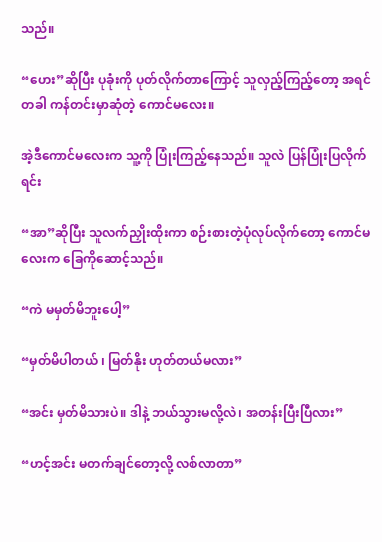သည်။

“ဟေး”ဆိုပြီး ပုခုံးကို ပုတ်လိုက်တာကြောင့် သူလှည့်ကြည့်တော့ အရင်တခါ ကန်တင်းမှာဆုံတဲ့ ကောင်မလေး။

အဲ့ဒီကောင်မလေးက သူ့ကို ပြုံးကြည့်နေသည်။ ‌သူလဲ ပြန်ပြုံးပြလိုက်ရင်း

“အာ”ဆိုပြီး သူလက်ညှိုးထိုးကာ စဉ်းစားတဲ့ပုံလုပ်လိုက်တော့ ကောင်မလေးက ခြေကိုဆောင့်သည်။

“ကဲ မမှတ်မိဘူးပေါ့”

“မှတ်မိပါတယ် ၊ မြတ်နိုး ဟုတ်တယ်မလား”

“အင်း မှတ်မိသားပဲ။ ဒါနဲ့ ဘယ်သွားမလို့လဲ၊ အတန်းပြီးပြီလား”

“ဟင့်အင်း မတက်ချင်တော့လို့ လစ်လာတာ”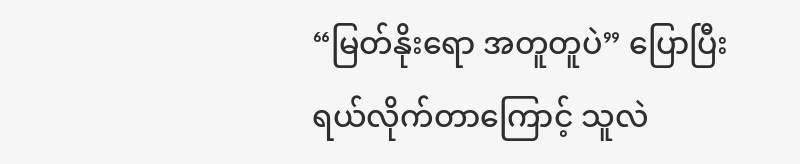“မြတ်နိုးရော အတူတူပဲ” ပြောပြီး ရယ်လိုက်တာကြောင့် သူလဲ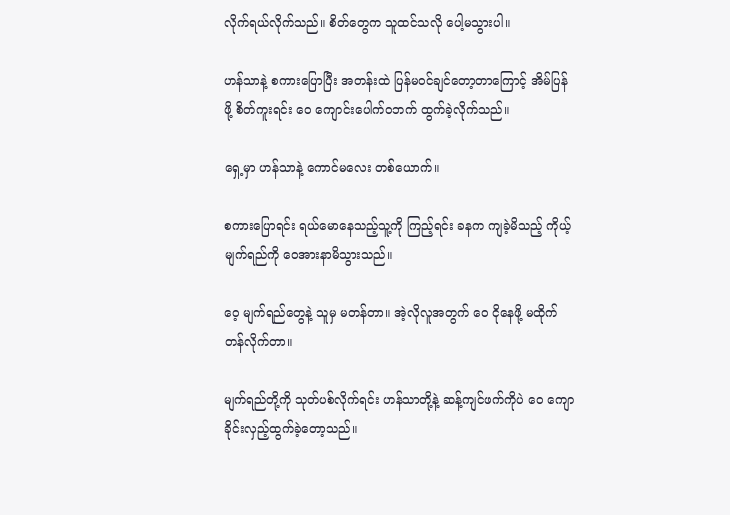လိုက်ရယ်လိုက်သည်။ စိတ်တွေက သူထင်သလို ပေါ့မသွားပါ။

ဟန်သာနဲ့ စကားပြောပြီး အတန်းထဲ ပြန်မ၀င်ချင်တော့တာကြောင့် အိမ်ပြန်ဖို့ စိတ်ကူးရင်း ဝေ ကျောင်းပေါက်၀ဘက် ထွက်ခဲ့လိုက်သည်။

ရှေ့မှာ ဟန်သာနဲ့ ကောင်မလေး တစ်ယောက်။

စကားပြောရင်း ရယ်မောနေသည့်သူ့ကို ကြည့်ရင်း ခနက ကျခဲ့မိသည့် ကိုယ့်မျက်ရည်ကို ဝေအားနာမိသွားသည်။

ဝေ့ မျက်ရည်တွေနဲ့ သူမှ မတန်တာ။ အဲ့လိုလူအတွက် ဝေ ငိုနေဖို့ မထိုက်တန်လိုက်တာ။

မျက်ရည်တို့ကို သုတ်ပစ်လိုက်ရင်း ဟန်သာတို့နဲ့ ဆန့်ကျင်ဖက်ကိုပဲ ဝေ ကျောခိုင်းလှည့်ထွက်ခဲ့တော့သည်။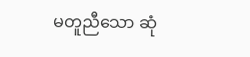မတူညီသော ဆုံ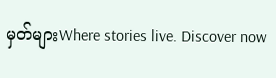မှတ်များWhere stories live. Discover now